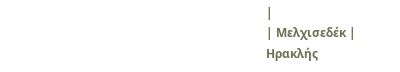|
| Μελχισεδέκ |
Ηρακλής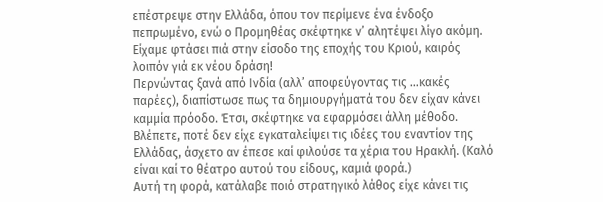επέστρεψε στην Ελλάδα, όπου τον περίμενε ένα ένδοξο πεπρωμένο, ενώ ο Προμηθέας σκέφτηκε ν’ αλητέψει λίγο ακόμη. Είχαμε φτάσει πιά στην είσοδο της εποχής του Κριού, καιρός λοιπόν γιά εκ νέου δράση!
Περνώντας ξανά από Ινδία (αλλ’ αποφεύγοντας τις …κακές παρέες), διαπίστωσε πως τα δημιουργήματά του δεν είχαν κάνει καμμία πρόοδο. Έτσι, σκέφτηκε να εφαρμόσει άλλη μέθοδο. Βλέπετε, ποτέ δεν είχε εγκαταλείψει τις ιδέες του εναντίον της Ελλάδας, άσχετο αν έπεσε καί φιλούσε τα χέρια του Ηρακλή. (Καλό είναι καί το θέατρο αυτού του είδους, καμιά φορά.)
Αυτή τη φορά, κατάλαβε ποιό στρατηγικό λάθος είχε κάνει τις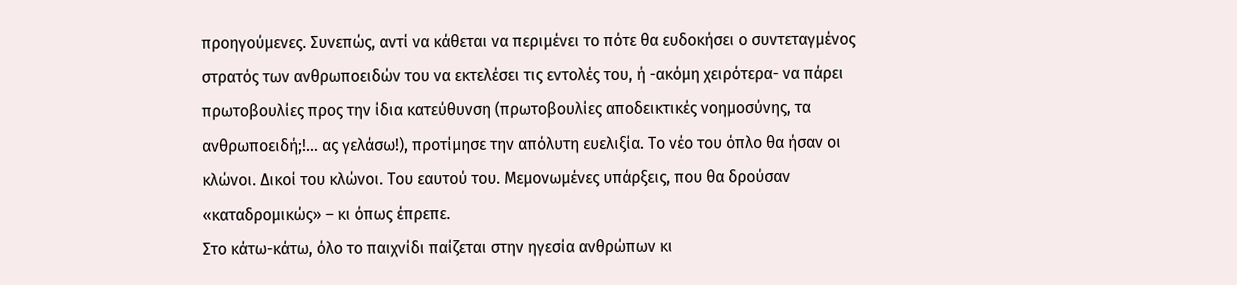προηγούμενες. Συνεπώς, αντί να κάθεται να περιμένει το πότε θα ευδοκήσει ο συντεταγμένος στρατός των ανθρωποειδών του να εκτελέσει τις εντολές του, ή -ακόμη χειρότερα- να πάρει πρωτοβουλίες προς την ίδια κατεύθυνση (πρωτοβουλίες αποδεικτικές νοημοσύνης, τα ανθρωποειδή;!… ας γελάσω!), προτίμησε την απόλυτη ευελιξία. Το νέο του όπλο θα ήσαν οι κλώνοι. Δικοί του κλώνοι. Του εαυτού του. Μεμονωμένες υπάρξεις, που θα δρούσαν «καταδρομικώς» – κι όπως έπρεπε.
Στο κάτω-κάτω, όλο το παιχνίδι παίζεται στην ηγεσία ανθρώπων κι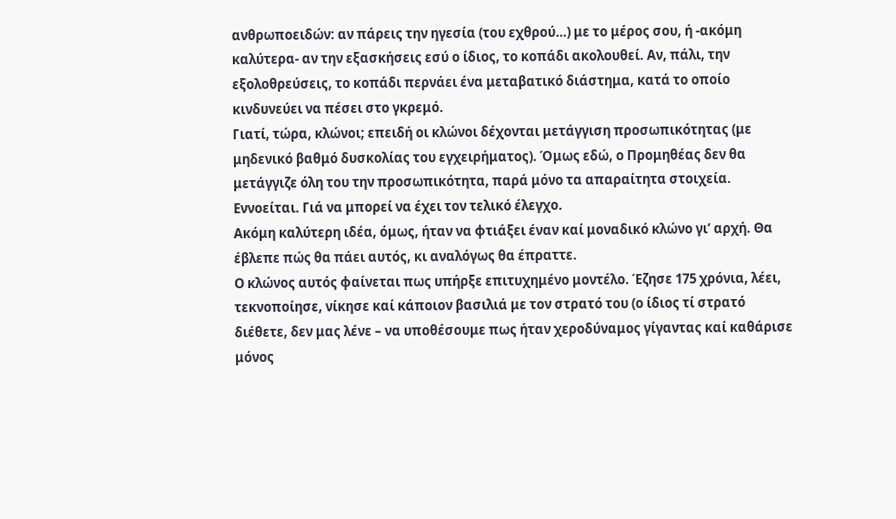ανθρωποειδών: αν πάρεις την ηγεσία (του εχθρού…) με το μέρος σου, ή -ακόμη καλύτερα- αν την εξασκήσεις εσύ ο ίδιος, το κοπάδι ακολουθεί. Αν, πάλι, την εξολοθρεύσεις, το κοπάδι περνάει ένα μεταβατικό διάστημα, κατά το οποίο κινδυνεύει να πέσει στο γκρεμό.
Γιατί, τώρα, κλώνοι; επειδή οι κλώνοι δέχονται μετάγγιση προσωπικότητας (με μηδενικό βαθμό δυσκολίας του εγχειρήματος). Όμως εδώ, ο Προμηθέας δεν θα μετάγγιζε όλη του την προσωπικότητα, παρά μόνο τα απαραίτητα στοιχεία. Εννοείται. Γιά να μπορεί να έχει τον τελικό έλεγχο.
Ακόμη καλύτερη ιδέα, όμως, ήταν να φτιάξει έναν καί μοναδικό κλώνο γι’ αρχή. Θα έβλεπε πώς θα πάει αυτός, κι αναλόγως θα έπραττε.
Ο κλώνος αυτός φαίνεται πως υπήρξε επιτυχημένο μοντέλο. Έζησε 175 χρόνια, λέει, τεκνοποίησε, νίκησε καί κάποιον βασιλιά με τον στρατό του (ο ίδιος τί στρατό διέθετε, δεν μας λένε – να υποθέσουμε πως ήταν χεροδύναμος γίγαντας καί καθάρισε μόνος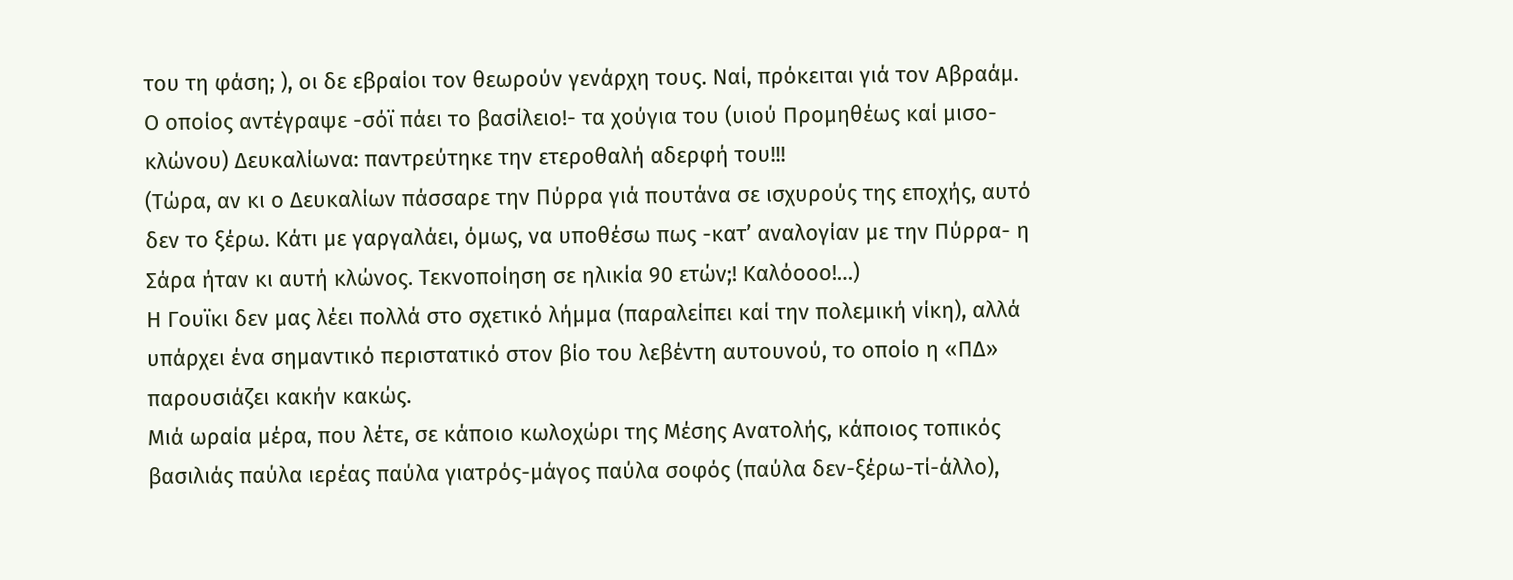του τη φάση; ), οι δε εβραίοι τον θεωρούν γενάρχη τους. Ναί, πρόκειται γιά τον Αβραάμ. Ο οποίος αντέγραψε -σόϊ πάει το βασίλειο!- τα χούγια του (υιού Προμηθέως καί μισο-κλώνου) Δευκαλίωνα: παντρεύτηκε την ετεροθαλή αδερφή του!!!
(Τώρα, αν κι ο Δευκαλίων πάσσαρε την Πύρρα γιά πουτάνα σε ισχυρούς της εποχής, αυτό δεν το ξέρω. Κάτι με γαργαλάει, όμως, να υποθέσω πως -κατ’ αναλογίαν με την Πύρρα- η Σάρα ήταν κι αυτή κλώνος. Τεκνοποίηση σε ηλικία 90 ετών;! Καλόοοο!…)
Η Γουϊκι δεν μας λέει πολλά στο σχετικό λήμμα (παραλείπει καί την πολεμική νίκη), αλλά υπάρχει ένα σημαντικό περιστατικό στον βίο του λεβέντη αυτουνού, το οποίο η «ΠΔ» παρουσιάζει κακήν κακώς.
Μιά ωραία μέρα, που λέτε, σε κάποιο κωλοχώρι της Μέσης Ανατολής, κάποιος τοπικός βασιλιάς παύλα ιερέας παύλα γιατρός-μάγος παύλα σοφός (παύλα δεν-ξέρω-τί-άλλο),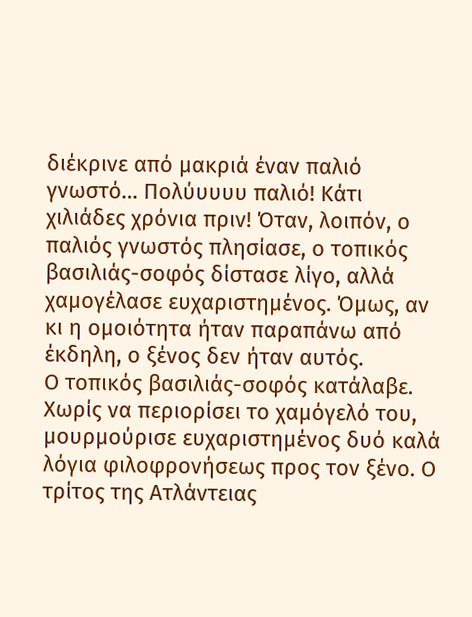διέκρινε από μακριά έναν παλιό γνωστό… Πολύυυυυ παλιό! Κάτι χιλιάδες χρόνια πριν! Όταν, λοιπόν, ο παλιός γνωστός πλησίασε, ο τοπικός βασιλιάς-σοφός δίστασε λίγο, αλλά χαμογέλασε ευχαριστημένος. Όμως, αν κι η ομοιότητα ήταν παραπάνω από έκδηλη, ο ξένος δεν ήταν αυτός.
Ο τοπικός βασιλιάς-σοφός κατάλαβε. Χωρίς να περιορίσει το χαμόγελό του, μουρμούρισε ευχαριστημένος δυό καλά λόγια φιλοφρονήσεως προς τον ξένο. Ο τρίτος της Ατλάντειας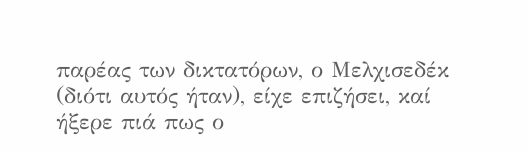παρέας των δικτατόρων, ο Μελχισεδέκ (διότι αυτός ήταν), είχε επιζήσει, καί ήξερε πιά πως ο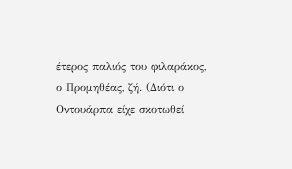έτερος παλιός του φιλαράκος, ο Προμηθέας, ζή. (Διότι ο Οντουάρπα είχε σκοτωθεί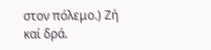στον πόλεμο.) Ζή καί δρά.